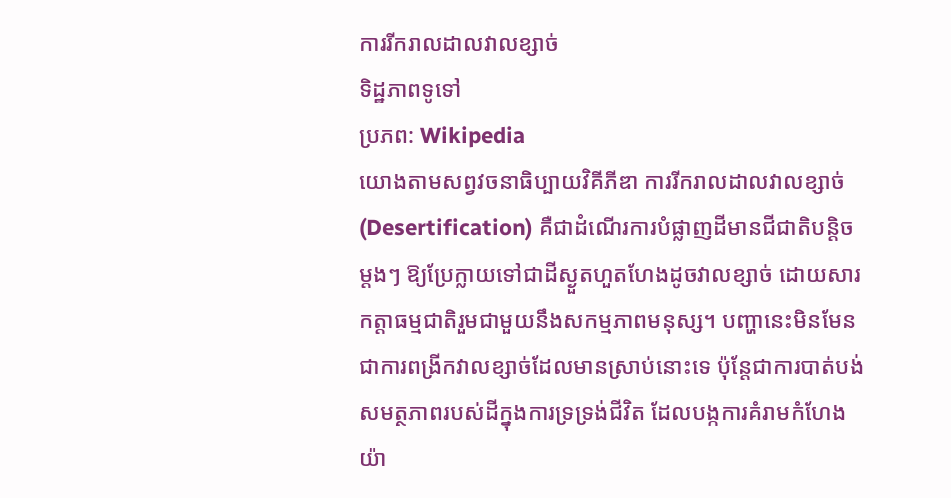ការរីករាលដាលវាលខ្សាច់
ទិដ្ឋភាពទូទៅ
ប្រភព: Wikipedia
យោងតាមសព្វវចនាធិប្បាយវិគីភីឌា ការរីករាលដាលវាលខ្សាច់ (Desertification) គឺជាដំណើរការបំផ្លាញដីមានជីជាតិបន្តិចម្តងៗ ឱ្យប្រែក្លាយទៅជាដីស្ងួតហួតហែងដូចវាលខ្សាច់ ដោយសារកត្តាធម្មជាតិរួមជាមួយនឹងសកម្មភាពមនុស្ស។ បញ្ហានេះមិនមែនជាការពង្រីកវាលខ្សាច់ដែលមានស្រាប់នោះទេ ប៉ុន្តែជាការបាត់បង់សមត្ថភាពរបស់ដីក្នុងការទ្រទ្រង់ជីវិត ដែលបង្កការគំរាមកំហែងយ៉ា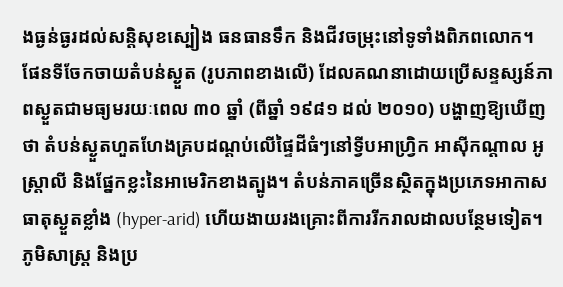ងធ្ងន់ធ្ងរដល់សន្តិសុខស្បៀង ធនធានទឹក និងជីវចម្រុះនៅទូទាំងពិភពលោក។
ផែនទីចែកចាយតំបន់ស្ងួត (រូបភាពខាងលើ) ដែលគណនាដោយប្រើសន្ទស្សន៍ភាពស្ងួតជាមធ្យមរយៈពេល ៣០ ឆ្នាំ (ពីឆ្នាំ ១៩៨១ ដល់ ២០១០) បង្ហាញឱ្យឃើញថា តំបន់ស្ងួតហួតហែងគ្របដណ្តប់លើផ្ទៃដីធំៗនៅទ្វីបអាហ្វ្រិក អាស៊ីកណ្តាល អូស្ត្រាលី និងផ្នែកខ្លះនៃអាមេរិកខាងត្បូង។ តំបន់ភាគច្រើនស្ថិតក្នុងប្រភេទអាកាសធាតុស្ងួតខ្លាំង (hyper-arid) ហើយងាយរងគ្រោះពីការរីករាលដាលបន្ថែមទៀត។
ភូមិសាស្ត្រ និងប្រ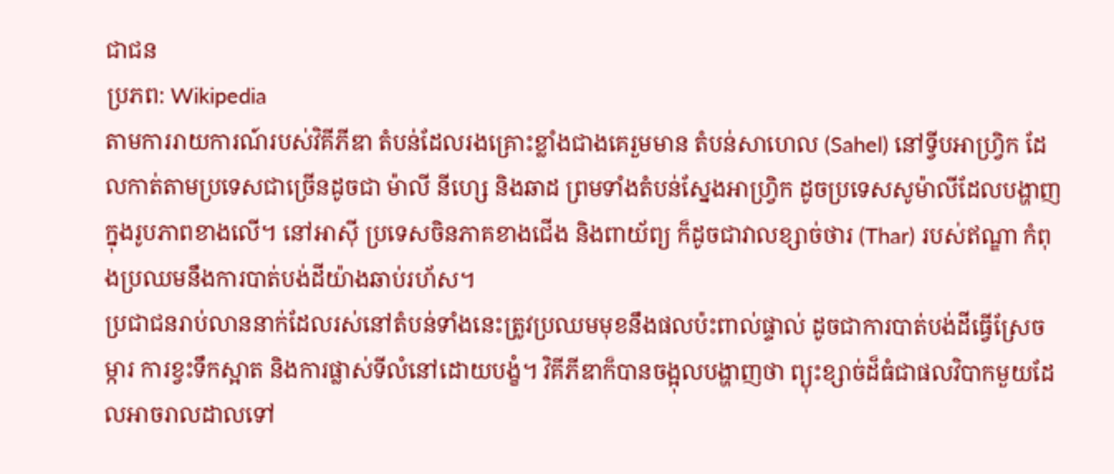ជាជន
ប្រភព: Wikipedia
តាមការរាយការណ៍របស់វិគីភីឌា តំបន់ដែលរងគ្រោះខ្លាំងជាងគេរួមមាន តំបន់សាហេល (Sahel) នៅទ្វីបអាហ្វ្រិក ដែលកាត់តាមប្រទេសជាច្រើនដូចជា ម៉ាលី នីហ្សេ និងឆាដ ព្រមទាំងតំបន់ស្នែងអាហ្វ្រិក ដូចប្រទេសសូម៉ាលីដែលបង្ហាញក្នុងរូបភាពខាងលើ។ នៅអាស៊ី ប្រទេសចិនភាគខាងជើង និងពាយ័ព្យ ក៏ដូចជាវាលខ្សាច់ថារ (Thar) របស់ឥណ្ឌា កំពុងប្រឈមនឹងការបាត់បង់ដីយ៉ាងឆាប់រហ័ស។
ប្រជាជនរាប់លាននាក់ដែលរស់នៅតំបន់ទាំងនេះត្រូវប្រឈមមុខនឹងផលប៉ះពាល់ផ្ទាល់ ដូចជាការបាត់បង់ដីធ្វើស្រែចម្ការ ការខ្វះទឹកស្អាត និងការផ្លាស់ទីលំនៅដោយបង្ខំ។ វិគីភីឌាក៏បានចង្អុលបង្ហាញថា ព្យុះខ្សាច់ដ៏ធំជាផលវិបាកមួយដែលអាចរាលដាលទៅ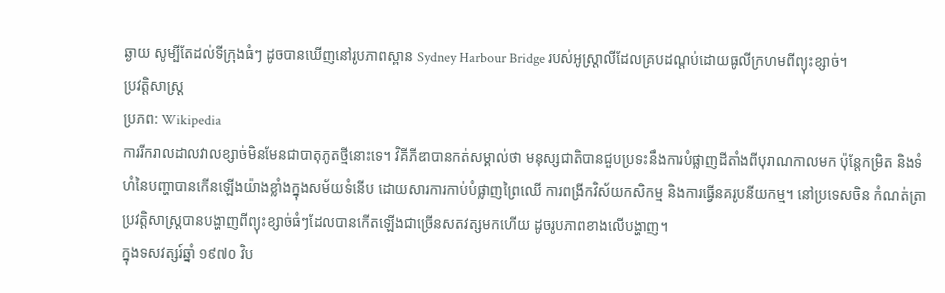ឆ្ងាយ សូម្បីតែដល់ទីក្រុងធំៗ ដូចបានឃើញនៅរូបភាពស្ពាន Sydney Harbour Bridge របស់អូស្ត្រាលីដែលគ្របដណ្តប់ដោយធូលីក្រហមពីព្យុះខ្សាច់។
ប្រវត្តិសាស្ត្រ
ប្រភព: Wikipedia
ការរីករាលដាលវាលខ្សាច់មិនមែនជាបាតុភូតថ្មីនោះទេ។ វិគីភីឌាបានកត់សម្គាល់ថា មនុស្សជាតិបានជួបប្រទះនឹងការបំផ្លាញដីតាំងពីបុរាណកាលមក ប៉ុន្តែកម្រិត និងទំហំនៃបញ្ហាបានកើនឡើងយ៉ាងខ្លាំងក្នុងសម័យទំនើប ដោយសារការកាប់បំផ្លាញព្រៃឈើ ការពង្រីកវិស័យកសិកម្ម និងការធ្វើនគរូបនីយកម្ម។ នៅប្រទេសចិន កំណត់ត្រាប្រវត្តិសាស្ត្របានបង្ហាញពីព្យុះខ្សាច់ធំៗដែលបានកើតឡើងជាច្រើនសតវត្សមកហើយ ដូចរូបភាពខាងលើបង្ហាញ។
ក្នុងទសវត្សរ៍ឆ្នាំ ១៩៧០ វិប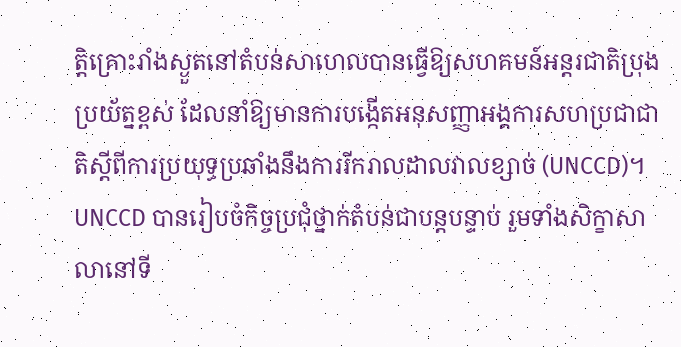ត្តិគ្រោះរាំងស្ងួតនៅតំបន់សាហេលបានធ្វើឱ្យសហគមន៍អន្តរជាតិប្រុងប្រយ័ត្នខ្ពស់ ដែលនាំឱ្យមានការបង្កើតអនុសញ្ញាអង្គការសហប្រជាជាតិស្តីពីការប្រយុទ្ធប្រឆាំងនឹងការរីករាលដាលវាលខ្សាច់ (UNCCD)។ UNCCD បានរៀបចំកិច្ចប្រជុំថ្នាក់តំបន់ជាបន្តបន្ទាប់ រួមទាំងសិក្ខាសាលានៅទី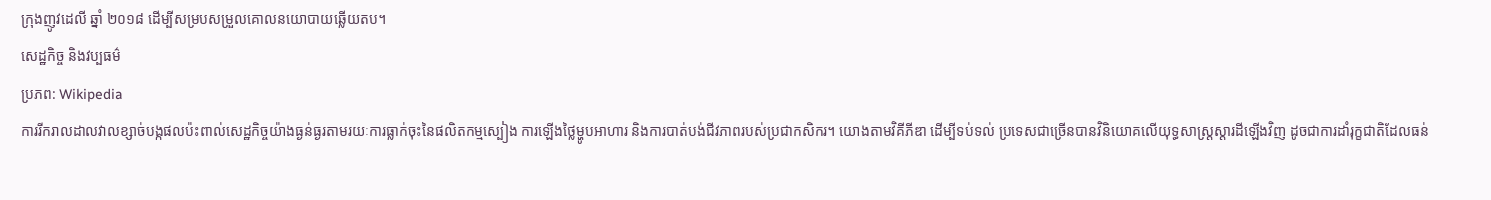ក្រុងញូវដេលី ឆ្នាំ ២០១៨ ដើម្បីសម្របសម្រួលគោលនយោបាយឆ្លើយតប។
សេដ្ឋកិច្ច និងវប្បធម៌
ប្រភព: Wikipedia
ការរីករាលដាលវាលខ្សាច់បង្កផលប៉ះពាល់សេដ្ឋកិច្ចយ៉ាងធ្ងន់ធ្ងរតាមរយៈការធ្លាក់ចុះនៃផលិតកម្មស្បៀង ការឡើងថ្លៃម្ហូបអាហារ និងការបាត់បង់ជីវភាពរបស់ប្រជាកសិករ។ យោងតាមវិគីភីឌា ដើម្បីទប់ទល់ ប្រទេសជាច្រើនបានវិនិយោគលើយុទ្ធសាស្ត្រស្តារដីឡើងវិញ ដូចជាការដាំរុក្ខជាតិដែលធន់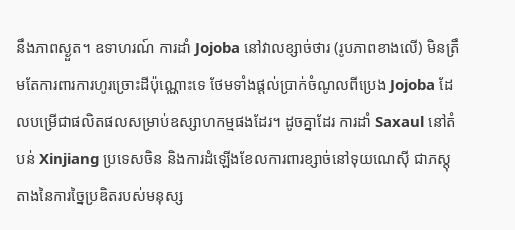នឹងភាពស្ងួត។ ឧទាហរណ៍ ការដាំ Jojoba នៅវាលខ្សាច់ថារ (រូបភាពខាងលើ) មិនត្រឹមតែការពារការហូរច្រោះដីប៉ុណ្ណោះទេ ថែមទាំងផ្តល់ប្រាក់ចំណូលពីប្រេង Jojoba ដែលបម្រើជាផលិតផលសម្រាប់ឧស្សាហកម្មផងដែរ។ ដូចគ្នាដែរ ការដាំ Saxaul នៅតំបន់ Xinjiang ប្រទេសចិន និងការដំឡើងខែលការពារខ្សាច់នៅទុយណេស៊ី ជាភស្តុតាងនៃការច្នៃប្រឌិតរបស់មនុស្ស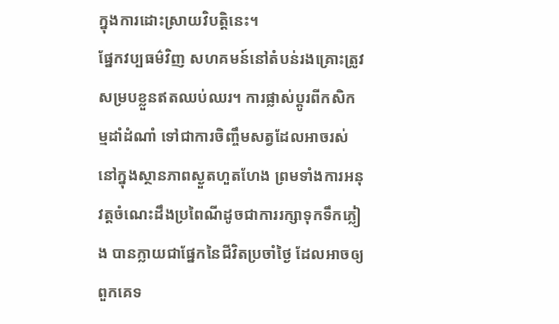ក្នុងការដោះស្រាយវិបត្តិនេះ។
ផ្នែកវប្បធម៌វិញ សហគមន៍នៅតំបន់រងគ្រោះត្រូវសម្របខ្លួនឥតឈប់ឈរ។ ការផ្លាស់ប្តូរពីកសិកម្មដាំដំណាំ ទៅជាការចិញ្ចឹមសត្វដែលអាចរស់នៅក្នុងស្ថានភាពស្ងួតហួតហែង ព្រមទាំងការអនុវត្តចំណេះដឹងប្រពៃណីដូចជាការរក្សាទុកទឹកភ្លៀង បានក្លាយជាផ្នែកនៃជីវិតប្រចាំថ្ងៃ ដែលអាចឲ្យពួកគេទ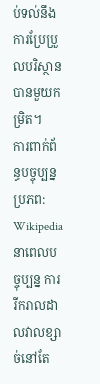ប់ទល់នឹងការប្រែប្រួលបរិស្ថានបានមួយកម្រិត។
ការពាក់ព័ន្ធបច្ចុប្បន្ន
ប្រភព: Wikipedia
នាពេលបច្ចុប្បន្ន ការរីករាលដាលវាលខ្សាច់នៅតែ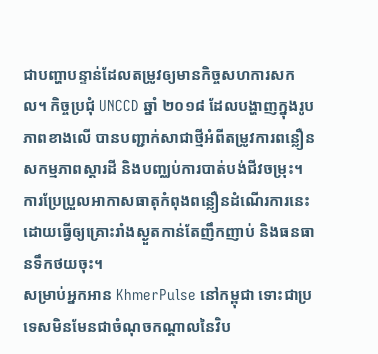ជាបញ្ហាបន្ទាន់ដែលតម្រូវឲ្យមានកិច្ចសហការសកល។ កិច្ចប្រជុំ UNCCD ឆ្នាំ ២០១៨ ដែលបង្ហាញក្នុងរូបភាពខាងលើ បានបញ្ជាក់សាជាថ្មីអំពីតម្រូវការពន្លឿនសកម្មភាពស្តារដី និងបញ្ឈប់ការបាត់បង់ជីវចម្រុះ។ ការប្រែប្រួលអាកាសធាតុកំពុងពន្លឿនដំណើរការនេះ ដោយធ្វើឲ្យគ្រោះរាំងស្ងួតកាន់តែញឹកញាប់ និងធនធានទឹកថយចុះ។
សម្រាប់អ្នកអាន KhmerPulse នៅកម្ពុជា ទោះជាប្រទេសមិនមែនជាចំណុចកណ្តាលនៃវិប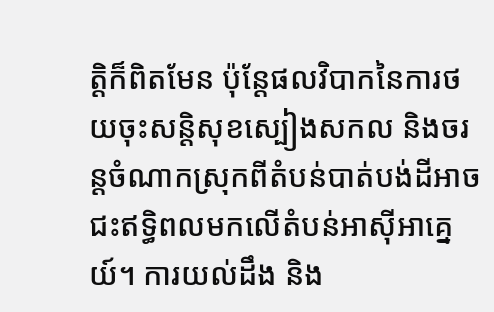ត្តិក៏ពិតមែន ប៉ុន្តែផលវិបាកនៃការថយចុះសន្តិសុខស្បៀងសកល និងចរន្តចំណាកស្រុកពីតំបន់បាត់បង់ដីអាចជះឥទ្ធិពលមកលើតំបន់អាស៊ីអាគ្នេយ៍។ ការយល់ដឹង និង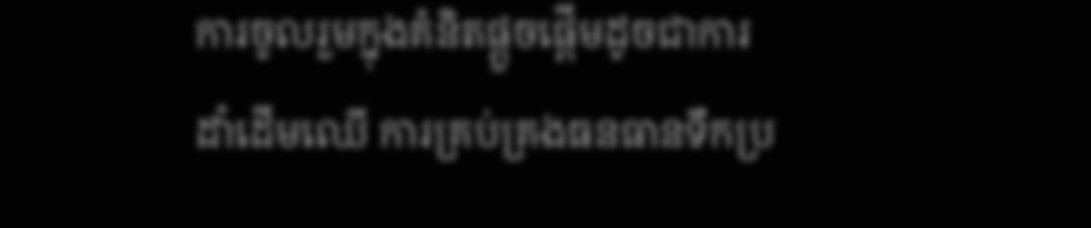ការចូលរួមក្នុងគំនិតផ្តួចផ្តើមដូចជាការដាំដើមឈើ ការគ្រប់គ្រងធនធានទឹកប្រ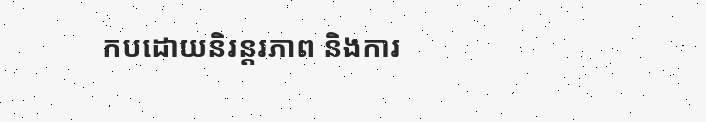កបដោយនិរន្តរភាព និងការ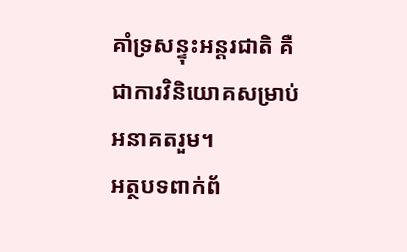គាំទ្រសន្ទុះអន្តរជាតិ គឺជាការវិនិយោគសម្រាប់អនាគតរួម។
អត្ថបទពាក់ព័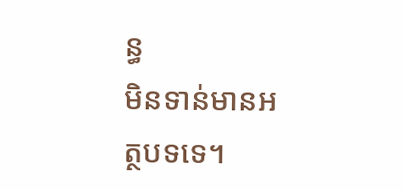ន្ធ
មិនទាន់មានអត្ថបទទេ។